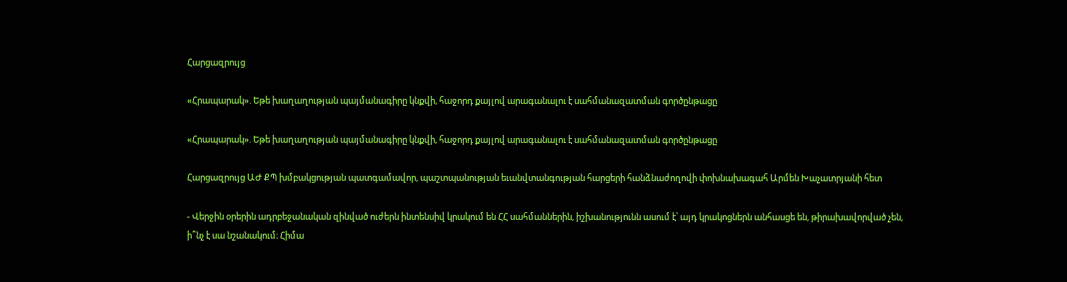Հարցազրույց

«Հրապարակ». Եթե խաղաղության պայմանագիրը կնքվի, հաջորդ քայլով արագանալու է սահմանազատման գործընթացը

«Հրապարակ». Եթե խաղաղության պայմանագիրը կնքվի, հաջորդ քայլով արագանալու է սահմանազատման գործընթացը

Հարցազրույց ԱԺ ՔՊ խմբակցության պատգամավոր, պաշտպանության եւանվտանգության հարցերի հանձնաժողովի փոխնախագահ Արմեն Խաչատրյանի հետ

- Վերջին օրերին ադրբեջանական զինված ուժերն ինտենսիվ կրակում են ՀՀ սահմաններին, իշխանությունն ասում է՝ այդ կրակոցներն անհասցե են, թիրախավորված չեն, ի՞նչ է սա նշանակում։ Հիմա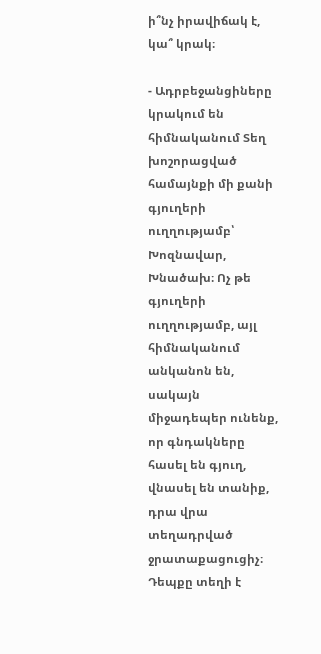ի՞նչ իրավիճակ է, կա՞ կրակ։

- Ադրբեջանցիները կրակում են հիմնականում Տեղ խոշորացված համայնքի մի քանի գյուղերի ուղղությամբ՝ Խոզնավար, Խնածախ։ Ոչ թե գյուղերի ուղղությամբ, այլ հիմնականում անկանոն են, սակայն միջադեպեր ունենք, որ գնդակները հասել են գյուղ, վնասել են տանիք, դրա վրա տեղադրված ջրատաքացուցիչ։ Դեպքը տեղի է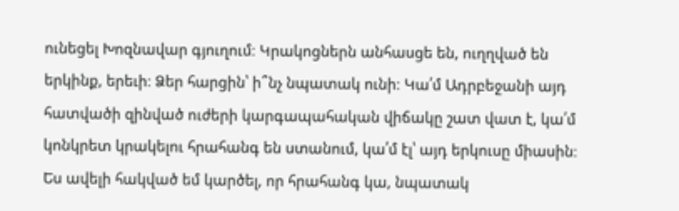ունեցել Խոզնավար գյուղում։ Կրակոցներն անհասցե են, ուղղված են երկինք, երեւի։ Ձեր հարցին՝ ի՞նչ նպատակ ունի։ Կա՛մ Ադրբեջանի այդ հատվածի զինված ուժերի կարգապահական վիճակը շատ վատ է, կա՛մ կոնկրետ կրակելու հրահանգ են ստանում, կա՛մ էլ՝ այդ երկուսը միասին։ Ես ավելի հակված եմ կարծել, որ հրահանգ կա, նպատակ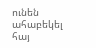ունեն ահաբեկել հայ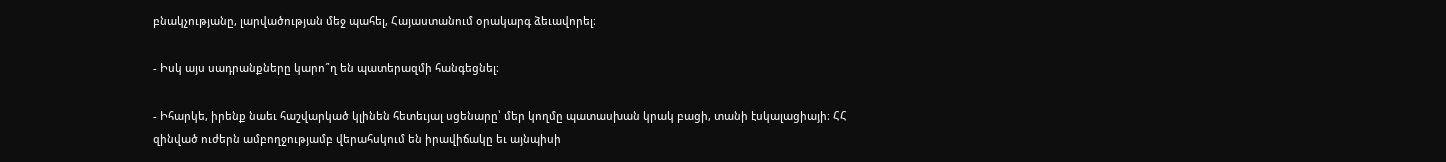բնակչությանը, լարվածության մեջ պահել, Հայաստանում օրակարգ ձեւավորել։

- Իսկ այս սադրանքները կարո՞ղ են պատերազմի հանգեցնել։

- Իհարկե, իրենք նաեւ հաշվարկած կլինեն հետեւյալ սցենարը՝ մեր կողմը պատասխան կրակ բացի, տանի էսկալացիայի։ ՀՀ զինված ուժերն ամբողջությամբ վերահսկում են իրավիճակը եւ այնպիսի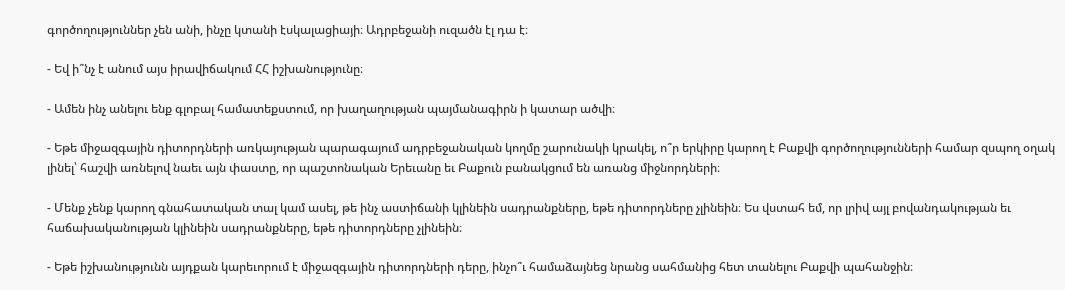գործողություններ չեն անի, ինչը կտանի էսկալացիայի։ Ադրբեջանի ուզածն էլ դա է։

- Եվ ի՞նչ է անում այս իրավիճակում ՀՀ իշխանությունը։

- Ամեն ինչ անելու ենք գլոբալ համատեքստում, որ խաղաղության պայմանագիրն ի կատար ածվի։

- Եթե միջազգային դիտորդների առկայության պարագայում ադրբեջանական կողմը շարունակի կրակել, ո՞ր երկիրը կարող է Բաքվի գործողությունների համար զսպող օղակ լինել՝ հաշվի առնելով նաեւ այն փաստը, որ պաշտոնական Երեւանը եւ Բաքուն բանակցում են առանց միջնորդների։

- Մենք չենք կարող գնահատական տալ կամ ասել, թե ինչ աստիճանի կլինեին սադրանքները, եթե դիտորդները չլինեին։ Ես վստահ եմ, որ լրիվ այլ բովանդակության եւ հաճախականության կլինեին սադրանքները, եթե դիտորդները չլինեին։

- Եթե իշխանությունն այդքան կարեւորում է միջազգային դիտորդների դերը, ինչո՞ւ համաձայնեց նրանց սահմանից հետ տանելու Բաքվի պահանջին։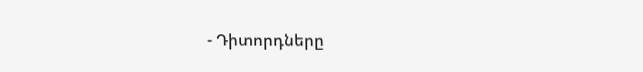- Դիտորդները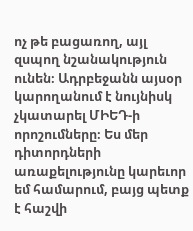ոչ թե բացառող, այլ զսպող նշանակություն ունեն։ Ադրբեջանն այսօր կարողանում է նույնիսկ չկատարել ՄԻԵԴ-ի որոշումները։ Ես մեր դիտորդների առաքելությունը կարեւոր եմ համարում, բայց պետք է հաշվի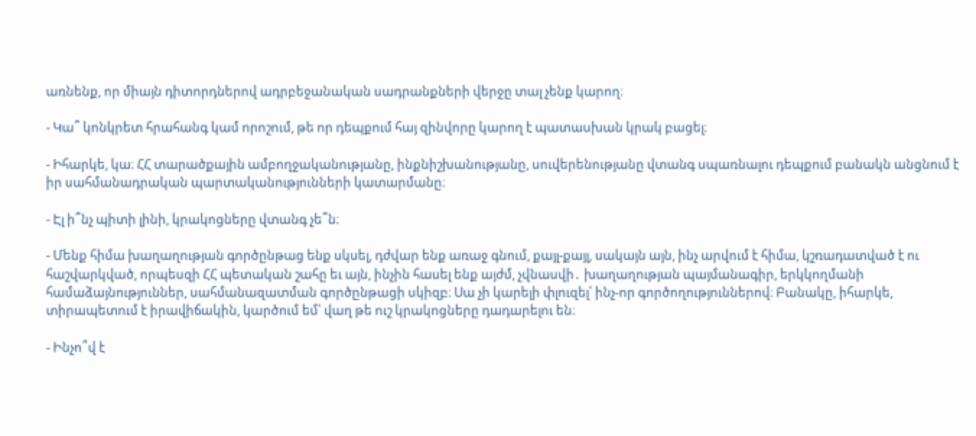առնենք, որ միայն դիտորդներով ադրբեջանական սադրանքների վերջը տալ չենք կարող։

- Կա՞ կոնկրետ հրահանգ կամ որոշում, թե որ դեպքում հայ զինվորը կարող է պատասխան կրակ բացել։

- Իհարկե, կա։ ՀՀ տարածքային ամբողջականությանը, ինքնիշխանությանը, սուվերենությանը վտանգ սպառնալու դեպքում բանակն անցնում է իր սահմանադրական պարտականությունների կատարմանը։

- Էլ ի՞նչ պիտի լինի, կրակոցները վտանգ չե՞ն։

- Մենք հիմա խաղաղության գործընթաց ենք սկսել, դժվար ենք առաջ գնում, քայլ-քայլ, սակայն այն, ինչ արվում է հիմա, կշռադատված է ու հաշվարկված, որպեսզի ՀՀ պետական շահը եւ այն, ինչին հասել ենք այժմ, չվնասվի․ խաղաղության պայմանագիր, երկկողմանի համաձայնություններ, սահմանազատման գործընթացի սկիզբ։ Սա չի կարելի փլուզել՝ ինչ-որ գործողություններով։ Բանակը, իհարկե, տիրապետում է իրավիճակին, կարծում եմ՝ վաղ թե ուշ կրակոցները դադարելու են։

- Ինչո՞վ է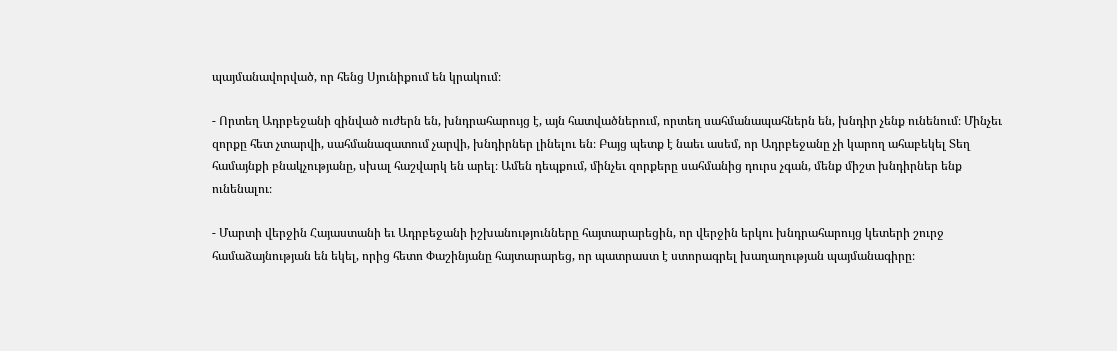պայմանավորված, որ հենց Սյունիքում են կրակում։

- Որտեղ Ադրբեջանի զինված ուժերն են, խնդրահարույց է, այն հատվածներում, որտեղ սահմանապահներն են, խնդիր չենք ունենում։ Մինչեւ զորքը հետ չտարվի, սահմանազատում չարվի, խնդիրներ լինելու են։ Բայց պետք է նաեւ ասեմ, որ Ադրբեջանը չի կարող ահաբեկել Տեղ համայնքի բնակչությանը, սխալ հաշվարկ են արել։ Ամեն դեպքում, մինչեւ զորքերը սահմանից դուրս չգան, մենք միշտ խնդիրներ ենք ունենալու։

- Մարտի վերջին Հայաստանի եւ Ադրբեջանի իշխանությունները հայտարարեցին, որ վերջին երկու խնդրահարույց կետերի շուրջ համաձայնության են եկել, որից հետո Փաշինյանը հայտարարեց, որ պատրաստ է ստորագրել խաղաղության պայմանագիրը։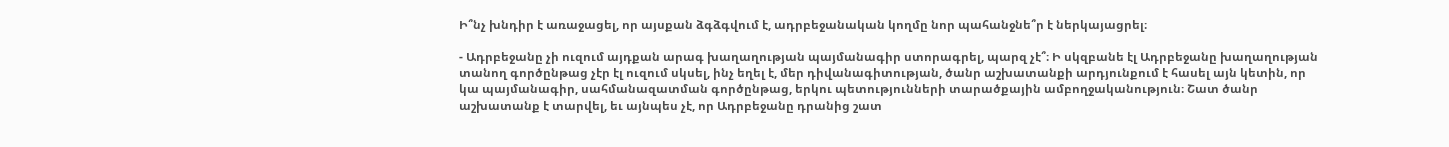Ի՞նչ խնդիր է առաջացել, որ այսքան ձգձգվում է, ադրբեջանական կողմը նոր պահանջնե՞ր է ներկայացրել։

- Ադրբեջանը չի ուզում այդքան արագ խաղաղության պայմանագիր ստորագրել, պարզ չէ՞։ Ի սկզբանե էլ Ադրբեջանը խաղաղության տանող գործընթաց չէր էլ ուզում սկսել, ինչ եղել է, մեր դիվանագիտության, ծանր աշխատանքի արդյունքում է հասել այն կետին, որ կա պայմանագիր, սահմանազատման գործընթաց, երկու պետությունների տարածքային ամբողջականություն։ Շատ ծանր աշխատանք է տարվել, եւ այնպես չէ, որ Ադրբեջանը դրանից շատ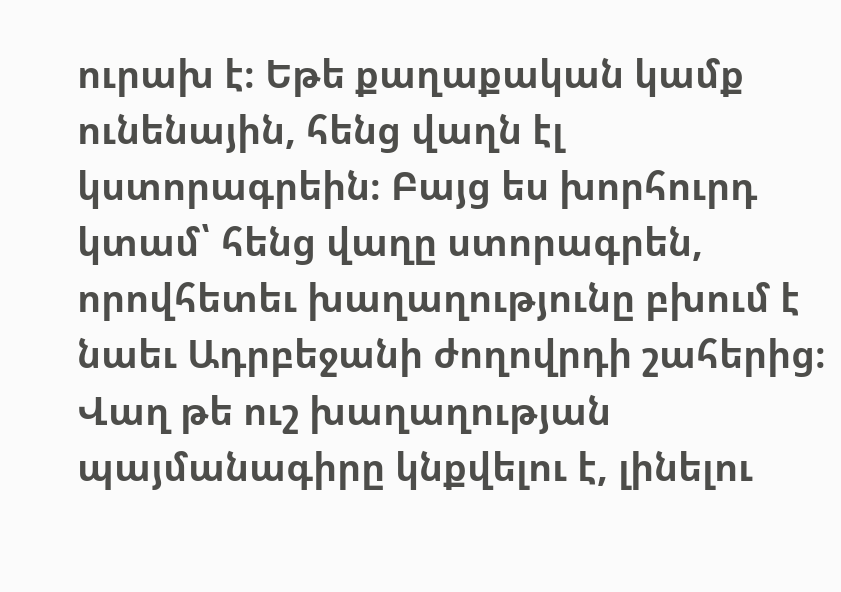ուրախ է։ Եթե քաղաքական կամք ունենային, հենց վաղն էլ կստորագրեին։ Բայց ես խորհուրդ կտամ՝ հենց վաղը ստորագրեն, որովհետեւ խաղաղությունը բխում է նաեւ Ադրբեջանի ժողովրդի շահերից։ Վաղ թե ուշ խաղաղության պայմանագիրը կնքվելու է, լինելու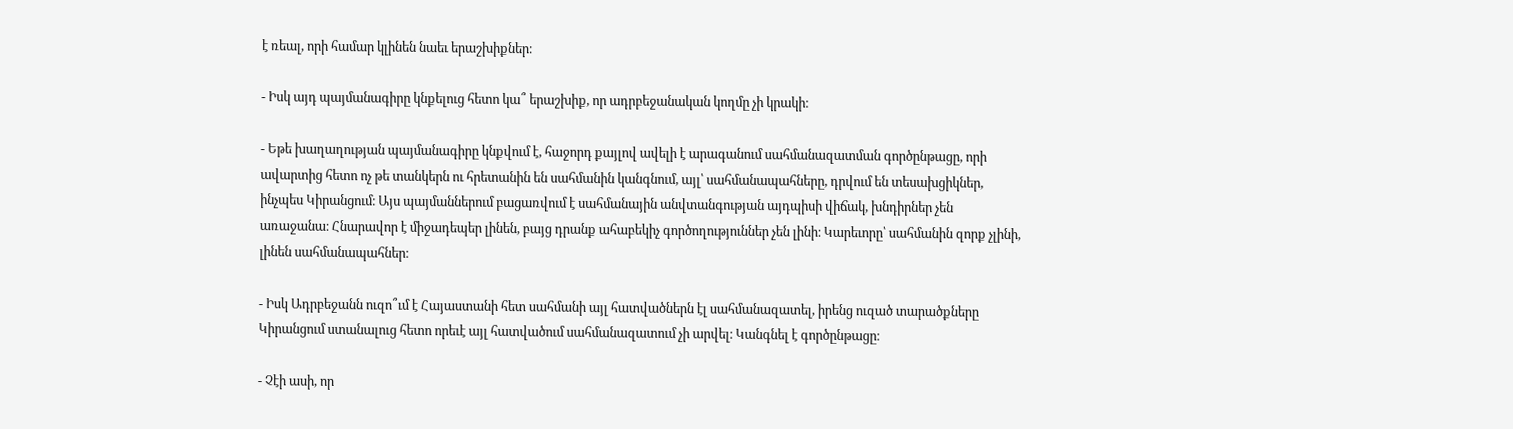է ռեալ, որի համար կլինեն նաեւ երաշխիքներ։

- Իսկ այդ պայմանագիրը կնքելուց հետո կա՞ երաշխիք, որ ադրբեջանական կողմը չի կրակի։

- Եթե խաղաղության պայմանագիրը կնքվում է, հաջորդ քայլով ավելի է արագանում սահմանազատման գործընթացը, որի ավարտից հետո ոչ թե տանկերն ու հրետանին են սահմանին կանգնում, այլ՝ սահմանապահները, դրվում են տեսախցիկներ, ինչպես Կիրանցում։ Այս պայմաններում բացառվում է սահմանային անվտանգության այդպիսի վիճակ, խնդիրներ չեն առաջանա։ Հնարավոր է միջադեպեր լինեն, բայց դրանք ահաբեկիչ գործողություններ չեն լինի։ Կարեւորը՝ սահմանին զորք չլինի, լինեն սահմանապահներ։

- Իսկ Ադրբեջանն ուզո՞ւմ է Հայաստանի հետ սահմանի այլ հատվածներն էլ սահմանազատել, իրենց ուզած տարածքները Կիրանցում ստանալուց հետո որեւէ այլ հատվածում սահմանազատում չի արվել։ Կանգնել է գործընթացը։

- Չէի ասի, որ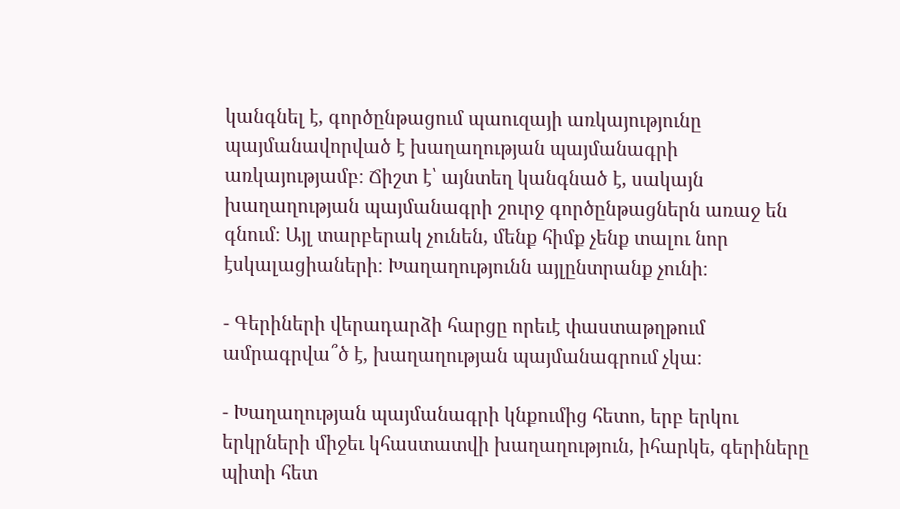կանգնել է, գործընթացում պաուզայի առկայությունը պայմանավորված է խաղաղության պայմանագրի առկայությամբ։ Ճիշտ է՝ այնտեղ կանգնած է, սակայն խաղաղության պայմանագրի շուրջ գործընթացներն առաջ են գնում։ Այլ տարբերակ չունեն, մենք հիմք չենք տալու նոր էսկալացիաների։ Խաղաղությունն այլընտրանք չունի։

- Գերիների վերադարձի հարցը որեւէ փաստաթղթում ամրագրվա՞ծ է, խաղաղության պայմանագրում չկա։

- Խաղաղության պայմանագրի կնքումից հետո, երբ երկու երկրների միջեւ կհաստատվի խաղաղություն, իհարկե, գերիները պիտի հետ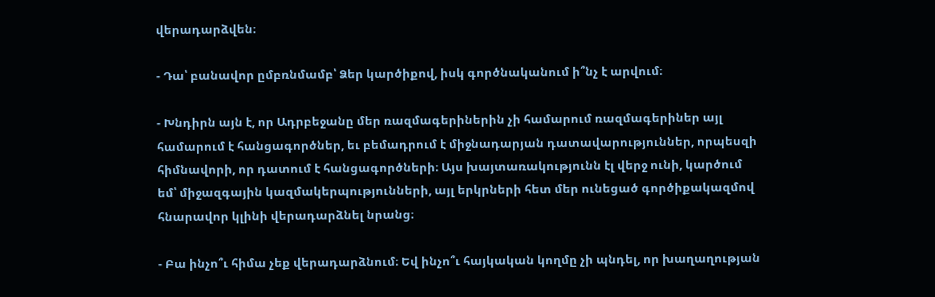վերադարձվեն։

- Դա՝ բանավոր ըմբռնմամբ՝ Ձեր կարծիքով, իսկ գործնականում ի՞նչ է արվում։

- Խնդիրն այն է, որ Ադրբեջանը մեր ռազմագերիներին չի համարում ռազմագերիներ այլ համարում է հանցագործներ, եւ բեմադրում է միջնադարյան դատավարություններ, որպեսզի հիմնավորի, որ դատում է հանցագործների։ Այս խայտառակությունն էլ վերջ ունի, կարծում եմ՝ միջազգային կազմակերպությունների, այլ երկրների հետ մեր ունեցած գործիքակազմով հնարավոր կլինի վերադարձնել նրանց։

- Բա ինչո՞ւ հիմա չեք վերադարձնում։ Եվ ինչո՞ւ հայկական կողմը չի պնդել, որ խաղաղության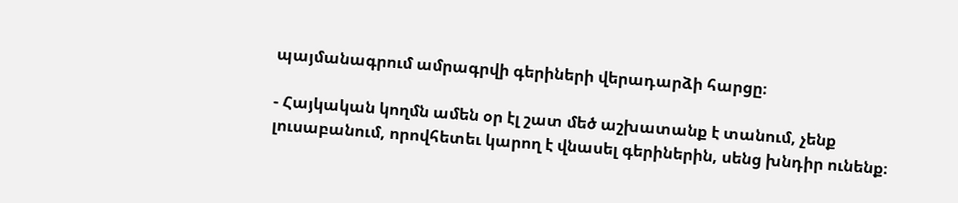պայմանագրում ամրագրվի գերիների վերադարձի հարցը։

- Հայկական կողմն ամեն օր էլ շատ մեծ աշխատանք է տանում, չենք լուսաբանում, որովհետեւ կարող է վնասել գերիներին, սենց խնդիր ունենք։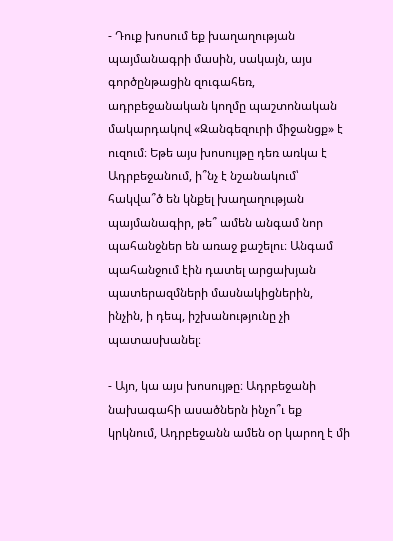- Դուք խոսում եք խաղաղության պայմանագրի մասին, սակայն, այս գործընթացին զուգահեռ, ադրբեջանական կողմը պաշտոնական մակարդակով «Զանգեզուրի միջանցք» է ուզում։ Եթե այս խոսույթը դեռ առկա է Ադրբեջանում, ի՞նչ է նշանակում՝ հակվա՞ծ են կնքել խաղաղության պայմանագիր, թե՞ ամեն անգամ նոր պահանջներ են առաջ քաշելու։ Անգամ պահանջում էին դատել արցախյան պատերազմների մասնակիցներին, ինչին, ի դեպ, իշխանությունը չի պատասխանել։

- Այո, կա այս խոսույթը։ Ադրբեջանի նախագահի ասածներն ինչո՞ւ եք կրկնում, Ադրբեջանն ամեն օր կարող է մի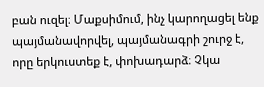բան ուզել։ Մաքսիմում, ինչ կարողացել ենք պայմանավորվել, պայմանագրի շուրջ է, որը երկուստեք է, փոխադարձ։ Չկա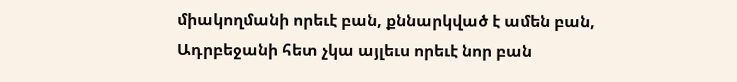միակողմանի որեւէ բան, քննարկված է ամեն բան, Ադրբեջանի հետ չկա այլեւս որեւէ նոր բան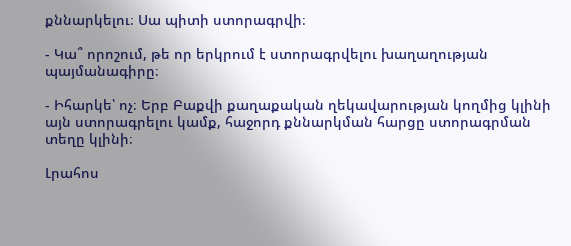քննարկելու։ Սա պիտի ստորագրվի։

- Կա՞ որոշում, թե որ երկրում է ստորագրվելու խաղաղության պայմանագիրը։

- Իհարկե՝ ոչ։ Երբ Բաքվի քաղաքական ղեկավարության կողմից կլինի այն ստորագրելու կամք, հաջորդ քննարկման հարցը ստորագրման տեղը կլինի։

Լրահոս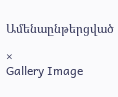Ամենաընթերցված

×
Gallery Image